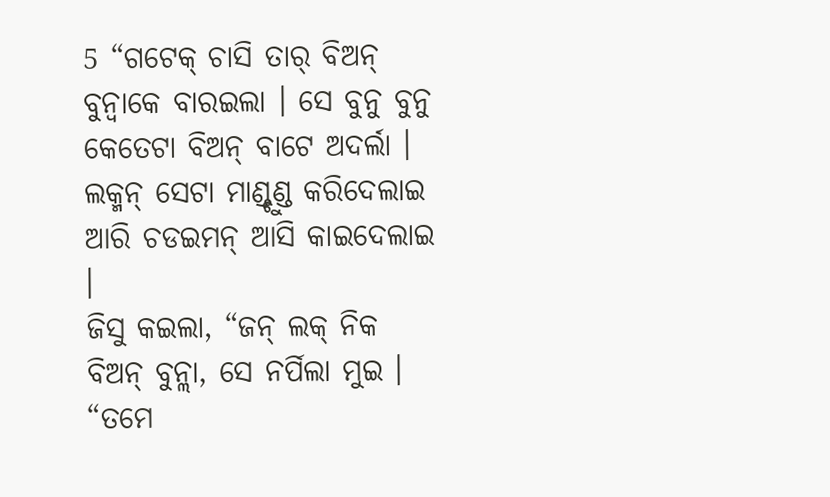5 “ଗଟେକ୍ ଚାସି ତାର୍ ବିଅନ୍ ବୁନ୍ବାକେ ବାରଇଲା । ସେ ବୁନୁ ବୁନୁ କେତେଟା ବିଅନ୍ ବାଟେ ଅଦର୍ଲା । ଲକ୍ମନ୍ ସେଟା ମାଣ୍ଡ୍ଚୁଣ୍ଡ କରିଦେଲାଇ ଆରି ଚଡଇମନ୍ ଆସି କାଇଦେଲାଇ ।
ଜିସୁ କଇଲା, “ଜନ୍ ଲକ୍ ନିକ ବିଅନ୍ ବୁନ୍ଲା, ସେ ନର୍ପିଲା ମୁଇ ।
“ତମେ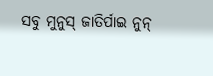ସବୁ ମୁନୁସ୍ ଜାତିର୍ପାଇ ନୁନ୍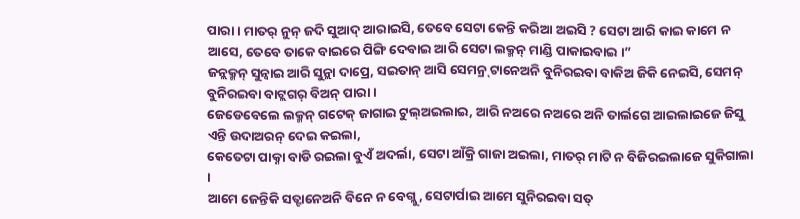ପାରା । ମାତର୍ ନୁନ୍ ଜଦି ସୁଆଦ୍ ଆରାଇସି, ତେବେ ସେଟା କେନ୍ତି କରିଆ ଅଇସି ? ସେଟା ଆରି କାଇ କାମେ ନ ଆସେ, ତେବେ ତାକେ ବାଇରେ ପିଙ୍ଗି ଦେବାଇ ଆରି ସେଟା ଲକ୍ମନ୍ ମାଣ୍ଡି ପାକାଇବାଇ ।”
ଜନ୍ଲକ୍ମନ୍ ସୁନ୍ବାଇ ଆରି ସୁନ୍ଲା ଦାପ୍ରେ, ସଇତାନ୍ ଆସି ସେମନ୍ର୍ ଟାନେଅନି ବୁନିରଇବା ବାକିଅ ଜିକି ନେଇସି, ସେମନ୍ ବୁନିରଇବା ବାଟ୍ଲଗର୍ ବିଅନ୍ ପାରା ।
ଜେଡେବେଲେ ଲକ୍ମନ୍ ଗଟେକ୍ ଜାଗାଇ ଟୁଲ୍ଅଇଲାଇ, ଆରି ନଅରେ ନଅରେ ଅନି ତାର୍ଲଗେ ଆଇଲାଇଜେ ଜିସୁ ଏନ୍ତି ଉଦାଅରନ୍ ଦେଇ କଇଲା,
କେତେଟା ପାକ୍ନା ବାଡି ରଇଲା ବୁଏଁ ଅଦର୍ଲା, ସେଟା ଆଁକ୍ରି ଗାଜା ଅଇଲା, ମାତର୍ ମାଟି ନ ବିଜିରଇଲାଜେ ସୁକିଗାଲା ।
ଆମେ ଜେନ୍ତିକି ସତ୍ଟାନେଅନି ବିନେ ନ ବେଗ୍ଲୁ, ସେଟାର୍ପାଇ ଆମେ ସୁନିରଇବା ସତ୍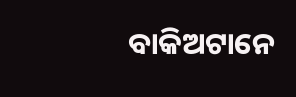ବାକିଅଟାନେ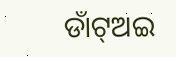ଡାଁଟ୍ଅଇ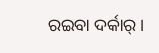ରଇବା ଦର୍କାର୍ ।